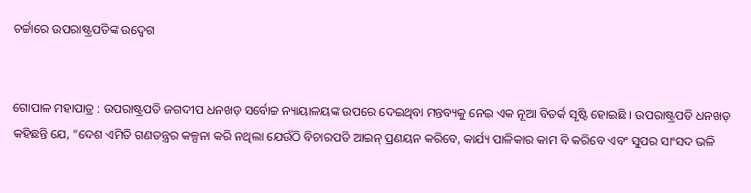ଚର୍ଚ୍ଚାରେ ଉପରାଷ୍ଟ୍ରପତିଙ୍କ ଉଦ୍ବେଗ


ଗୋପାଳ ମହାପାତ୍ର : ଉପରାଷ୍ଟ୍ରପତି ଜଗଦୀପ ଧନଖଡ଼ ସର୍ବୋଚ୍ଚ ନ୍ୟାୟାଳୟଙ୍କ ଉପରେ ଦେଇଥିବା ମନ୍ତବ୍ୟକୁ ନେଇ ଏକ ନୂଆ ବିତର୍କ ସୃଷ୍ଟି ହୋଇଛି । ଉପରାଷ୍ଟ୍ରପତି ଧନଖଡ଼ କହିଛନ୍ତି ଯେ, “ଦେଶ ଏମିତି ଗଣତନ୍ତ୍ରର କଳ୍ପନା କରି ନଥିଲା ଯେଉଁଠି ବିଚାରପତି ଆଇନ୍ ପ୍ରଣୟନ କରିବେ, କାର୍ଯ୍ୟ ପାଳିକାର କାମ ବି କରିବେ ଏବଂ ସୁପର ସାଂସଦ ଭଳି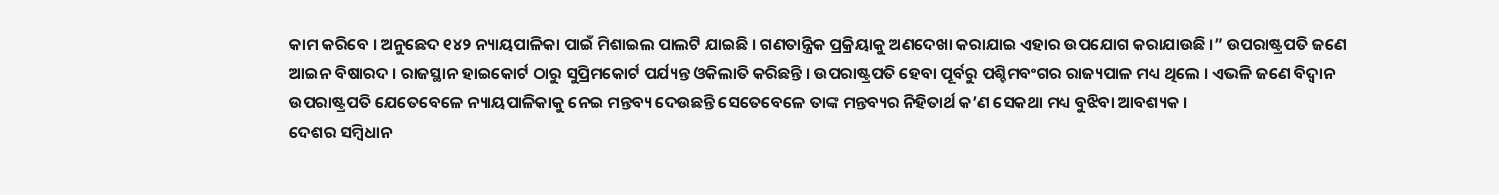କାମ କରିବେ । ଅନୁଛେଦ ୧୪୨ ନ୍ୟାୟପାଳିକା ପାଇଁ ମିଶାଇଲ ପାଲଟି ଯାଇଛି । ଗଣତାନ୍ତ୍ରିକ ପ୍ରକ୍ରିୟାକୁ ଅଣଦେଖା କରାଯାଇ ଏହାର ଉପଯୋଗ କରାଯାଉଛି ।” ଉପରାଷ୍ଟ୍ରପତି ଜଣେ ଆଇନ ବିଷାରଦ । ରାଜସ୍ଥାନ ହାଇକୋର୍ଟ ଠାରୁ ସୁପ୍ରିମକୋର୍ଟ ପର୍ଯ୍ୟନ୍ତ ଓକିଲାତି କରିଛନ୍ତି । ଉପରାଷ୍ଟ୍ରପତି ହେବା ପୂର୍ବରୁ ପଶ୍ଚିମବଂଗର ରାଜ୍ୟପାଳ ମଧ୍ୟ ଥିଲେ । ଏଭଳି ଜଣେ ବିଦ୍ୱାନ ଉପରାଷ୍ଟ୍ରପତି ଯେତେବେଳେ ନ୍ୟାୟପାଳିକାକୁ ନେଇ ମନ୍ତବ୍ୟ ଦେଉଛନ୍ତି ସେତେବେଳେ ତାଙ୍କ ମନ୍ତବ୍ୟର ନିହିତାର୍ଥ କ’ଣ ସେକଥା ମଧ୍ୟ ବୁଝିବା ଆବଶ୍ୟକ ।
ଦେଶର ସମ୍ବିଧାନ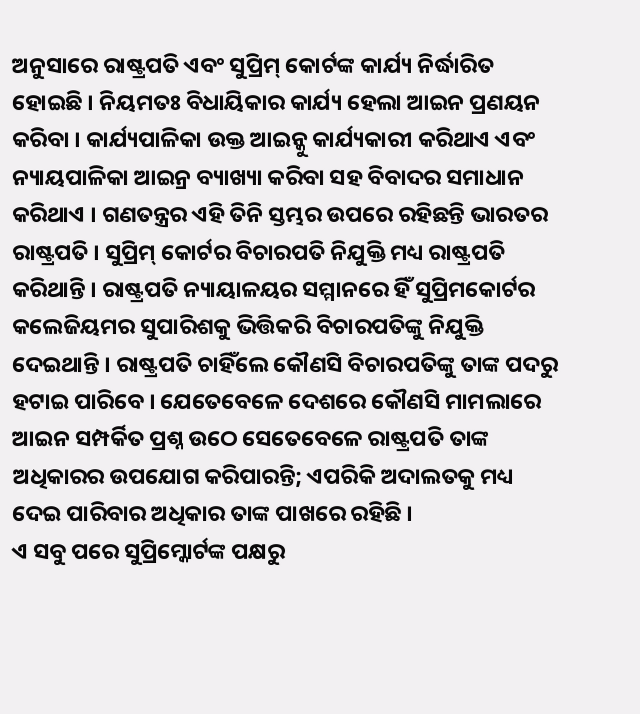ଅନୁସାରେ ରାଷ୍ଟ୍ରପତି ଏବଂ ସୁପ୍ରିମ୍ କୋର୍ଟଙ୍କ କାର୍ଯ୍ୟ ନିର୍ଦ୍ଧାରିତ ହୋଇଛି । ନିୟମତଃ ବିଧାୟିକାର କାର୍ଯ୍ୟ ହେଲା ଆଇନ ପ୍ରଣୟନ କରିବା । କାର୍ଯ୍ୟପାଳିକା ଉକ୍ତ ଆଇନ୍କୁ କାର୍ଯ୍ୟକାରୀ କରିଥାଏ ଏବଂ ନ୍ୟାୟପାଳିକା ଆଇନ୍ର ବ୍ୟାଖ୍ୟା କରିବା ସହ ବିବାଦର ସମାଧାନ କରିଥାଏ । ଗଣତନ୍ତ୍ରର ଏହି ତିନି ସ୍ତମ୍ଭର ଉପରେ ରହିଛନ୍ତି ଭାରତର ରାଷ୍ଟ୍ରପତି । ସୁପ୍ରିମ୍ କୋର୍ଟର ବିଚାରପତି ନିଯୁକ୍ତି ମଧ୍ୟ ରାଷ୍ଟ୍ରପତି କରିଥାନ୍ତି । ରାଷ୍ଟ୍ରପତି ନ୍ୟାୟାଳୟର ସମ୍ମାନରେ ହିଁ ସୁପ୍ରିମକୋର୍ଟର କଲେଜିୟମର ସୁପାରିଶକୁ ଭିତ୍ତିକରି ବିଚାରପତିଙ୍କୁ ନିଯୁକ୍ତି ଦେଇଥାନ୍ତି । ରାଷ୍ଟ୍ରପତି ଚାହିଁଲେ କୌଣସି ବିଚାରପତିଙ୍କୁ ତାଙ୍କ ପଦରୁ ହଟାଇ ପାରିବେ । ଯେତେବେଳେ ଦେଶରେ କୌଣସି ମାମଲାରେ ଆଇନ ସମ୍ପର୍କିତ ପ୍ରଶ୍ନ ଉଠେ ସେତେବେଳେ ରାଷ୍ଟ୍ରପତି ତାଙ୍କ ଅଧିକାରର ଉପଯୋଗ କରିପାରନ୍ତି; ଏପରିକି ଅଦାଲତକୁ ମଧ୍ୟ ଦେଇ ପାରିବାର ଅଧିକାର ତାଙ୍କ ପାଖରେ ରହିଛି ।
ଏ ସବୁ ପରେ ସୁପ୍ରିମ୍କୋର୍ଟଙ୍କ ପକ୍ଷରୁ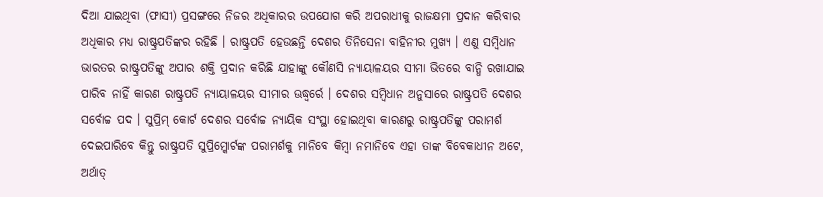ଦିଆ ଯାଇଥିବା (ଫାସୀ) ପ୍ରସଙ୍ଗରେ ନିଜର ଅଧିକାରର ଉପଯୋଗ କରି ଅପରାଧୀକୁ ରାଜକ୍ଷମା ପ୍ରଦାନ କରିବାର ଅଧିକାର ମଧ୍ୟ ରାଷ୍ଟ୍ରପତିଙ୍କର ରହିଛି । ରାଷ୍ଟ୍ରପତି ହେଉଛନ୍ତି ଦେଶର ତିନିସେନା ବାହିନୀର ମୁଖ୍ୟ । ଏଣୁ ସମ୍ବିଧାନ ଭାରତର ରାଷ୍ଟ୍ରପତିଙ୍କୁ ଅପାର ଶକ୍ତି ପ୍ରଦାନ କରିଛି ଯାହାଙ୍କୁ କୌଣସି ନ୍ୟାୟାଳୟର ସୀମା ଭିତରେ ବାନ୍ଧି ରଖାଯାଇ ପାରିବ ନାହିଁ କାରଣ ରାଷ୍ଟ୍ରପତି ନ୍ୟାୟାଳୟର ସୀମାର ଊଦ୍ଧ୍ୱର୍ରେ । ଦେଶର ସମ୍ବିଧାନ ଅନୁସାରେ ରାଷ୍ଟ୍ରପତି ଦେଶର ସର୍ବୋଚ୍ଚ ପଦ । ସୁପ୍ରିମ୍ କୋର୍ଟ ଦେଶର ସର୍ବୋଚ୍ଚ ନ୍ୟାୟିକ ସଂସ୍ଥା ହୋଇଥିବା କାରଣରୁ ରାଷ୍ଟ୍ରପତିଙ୍କୁ ପରାମର୍ଶ ଦେଇପାରିବେ କିନ୍ତୁ ରାଷ୍ଟ୍ରପତି ସୁପ୍ରିମ୍କୋର୍ଟଙ୍କ ପରାମର୍ଶକୁ ମାନିବେ କିମ୍ବା ନମାନିବେ ଏହା ତାଙ୍କ ବିବେକାଧୀନ ଅଟେ, ଅର୍ଥାତ୍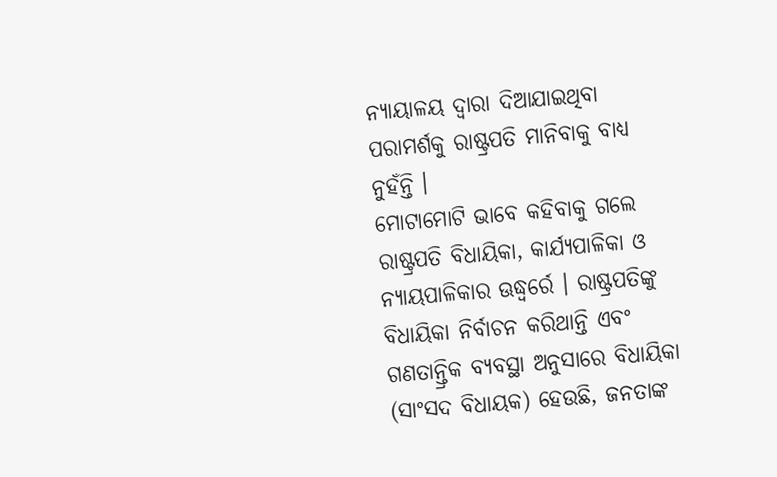ନ୍ୟାୟାଳୟ ଦ୍ୱାରା ଦିଆଯାଇଥିବା ପରାମର୍ଶକୁ ରାଷ୍ଟ୍ରପତି ମାନିବାକୁ ବାଧ୍ୟ ନୁହଁନ୍ତି ।
ମୋଟାମୋଟି ଭାବେ କହିବାକୁ ଗଲେ ରାଷ୍ଟ୍ରପତି ବିଧାୟିକା, କାର୍ଯ୍ୟପାଳିକା ଓ ନ୍ୟାୟପାଳିକାର ଊଦ୍ଧ୍ୱର୍ରେ । ରାଷ୍ଟ୍ରପତିଙ୍କୁ ବିଧାୟିକା ନିର୍ବାଚନ କରିଥାନ୍ତି ଏବଂ ଗଣତାନ୍ତ୍ରିକ ବ୍ୟବସ୍ଥା ଅନୁସାରେ ବିଧାୟିକା (ସାଂସଦ ବିଧାୟକ) ହେଉଛି, ଜନତାଙ୍କ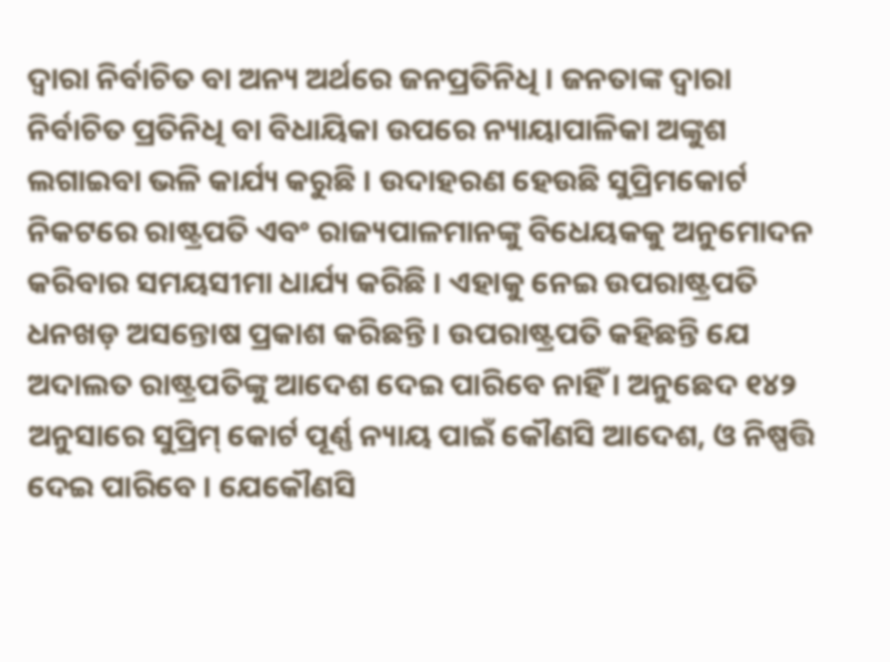ଦ୍ୱାରା ନିର୍ବାଚିତ ବା ଅନ୍ୟ ଅର୍ଥରେ ଜନପ୍ରତିନିଧି । ଜନତାଙ୍କ ଦ୍ୱାରା ନିର୍ବାଚିତ ପ୍ରତିନିଧି ବା ବିଧାୟିକା ଉପରେ ନ୍ୟାୟାପାଳିକା ଅଙ୍କୁଶ ଲଗାଇବା ଭଳି କାର୍ଯ୍ୟ କରୁଛି । ଉଦାହରଣ ହେଉଛି ସୁପ୍ରିମକୋର୍ଟ ନିକଟରେ ରାଷ୍ଟ୍ରପତି ଏବଂ ରାଜ୍ୟପାଳମାନଙ୍କୁ ବିଧେୟକକୁ ଅନୁମୋଦନ କରିବାର ସମୟସୀମା ଧାର୍ଯ୍ୟ କରିଛି । ଏହାକୁ ନେଇ ଉପରାଷ୍ଟ୍ରପତି ଧନଖଡ଼ ଅସନ୍ତୋଷ ପ୍ରକାଶ କରିଛନ୍ତି । ଉପରାଷ୍ଟ୍ରପତି କହିଛନ୍ତି ଯେ ଅଦାଲତ ରାଷ୍ଟ୍ରପତିଙ୍କୁ ଆଦେଶ ଦେଇ ପାରିବେ ନାହିଁ । ଅନୁଛେଦ ୧୪୨ ଅନୁସାରେ ସୁପ୍ରିମ୍ କୋର୍ଟ ପୂର୍ଣ୍ଣ ନ୍ୟାୟ ପାଇଁ କୌଣସି ଆଦେଶ, ଓ ନିଷ୍ପତ୍ତି ଦେଇ ପାରିବେ । ଯେକୌଣସି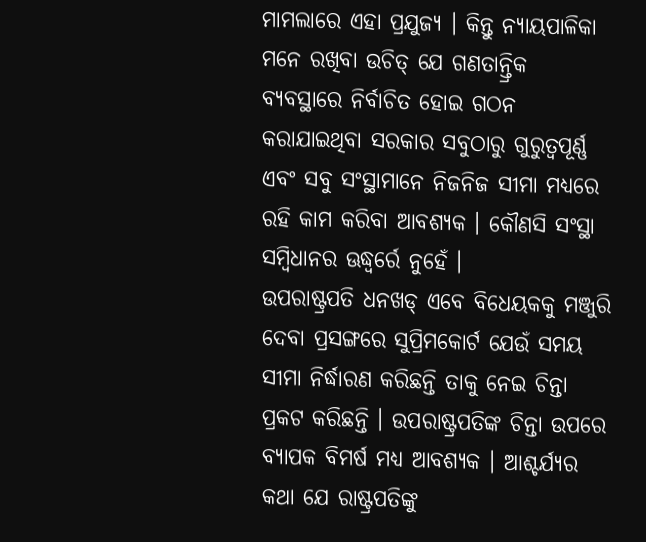ମାମଲାରେ ଏହା ପ୍ରଯୁଜ୍ୟ । କିନ୍ତୁ ନ୍ୟାୟପାଳିକା ମନେ ରଖିବା ଉଚିତ୍ ଯେ ଗଣତାନ୍ତ୍ରିକ ବ୍ୟବସ୍ଥାରେ ନିର୍ବାଚିତ ହୋଇ ଗଠନ କରାଯାଇଥିବା ସରକାର ସବୁଠାରୁ ଗୁରୁତ୍ୱପୂର୍ଣ୍ଣ ଏବଂ ସବୁ ସଂସ୍ଥାମାନେ ନିଜନିଜ ସୀମା ମଧ୍ୟରେ ରହି କାମ କରିବା ଆବଶ୍ୟକ । କୌଣସି ସଂସ୍ଥା ସମ୍ବିଧାନର ଊଦ୍ଧ୍ୱର୍ରେ ନୁହେଁ ।
ଉପରାଷ୍ଟ୍ରପତି ଧନଖଡ୍ ଏବେ ବିଧେୟକକୁ ମଞ୍ଜୁରି ଦେବା ପ୍ରସଙ୍ଗରେ ସୁପ୍ରିମକୋର୍ଟ ଯେଉଁ ସମୟ ସୀମା ନିର୍ଦ୍ଧାରଣ କରିଛନ୍ତି ତାକୁ ନେଇ ଚିନ୍ତା ପ୍ରକଟ କରିଛନ୍ତି । ଉପରାଷ୍ଟ୍ରପତିଙ୍କ ଚିନ୍ତା ଉପରେ ବ୍ୟାପକ ବିମର୍ଷ ମଧ୍ୟ ଆବଶ୍ୟକ । ଆଶ୍ଚର୍ଯ୍ୟର କଥା ଯେ ରାଷ୍ଟ୍ରପତିଙ୍କୁ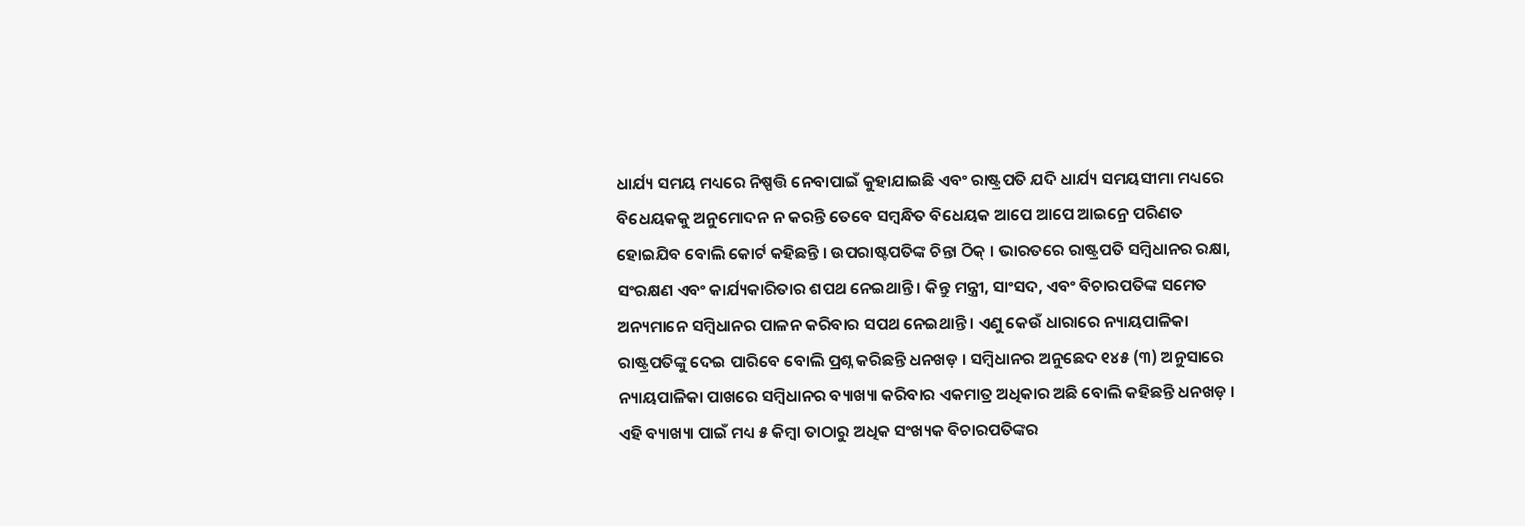ଧାର୍ଯ୍ୟ ସମୟ ମଧ୍ୟରେ ନିଷ୍ପତ୍ତି ନେବାପାଇଁ କୁହାଯାଇଛି ଏବଂ ରାଷ୍ଟ୍ରପତି ଯଦି ଧାର୍ଯ୍ୟ ସମୟସୀମା ମଧ୍ୟରେ ବିଧେୟକକୁ ଅନୁମୋଦନ ନ କରନ୍ତି ତେବେ ସମ୍ବନ୍ଧିତ ବିଧେୟକ ଆପେ ଆପେ ଆଇନ୍ରେ ପରିଣତ ହୋଇଯିବ ବୋଲି କୋର୍ଟ କହିଛନ୍ତି । ଉପରାଷ୍ଟପତିଙ୍କ ଚିନ୍ତା ଠିକ୍ । ଭାରତରେ ରାଷ୍ଟ୍ରପତି ସମ୍ବିଧାନର ରକ୍ଷା, ସଂରକ୍ଷଣ ଏବଂ କାର୍ଯ୍ୟକାରିତାର ଶପଥ ନେଇଥାନ୍ତି । କିନ୍ତୁ ମନ୍ତ୍ରୀ, ସାଂସଦ, ଏବଂ ବିଚାରପତିଙ୍କ ସମେତ ଅନ୍ୟମାନେ ସମ୍ବିଧାନର ପାଳନ କରିବାର ସପଥ ନେଇଥାନ୍ତି । ଏଣୁ କେଉଁ ଧାରାରେ ନ୍ୟାୟପାଳିକା ରାଷ୍ଟ୍ରପତିଙ୍କୁ ଦେଇ ପାରିବେ ବୋଲି ପ୍ରଶ୍ନ କରିଛନ୍ତି ଧନଖଡ଼ । ସମ୍ବିଧାନର ଅନୁଛେଦ ୧୪୫ (୩) ଅନୁସାରେ ନ୍ୟାୟପାଳିକା ପାଖରେ ସମ୍ବିଧାନର ବ୍ୟାଖ୍ୟା କରିବାର ଏକମାତ୍ର ଅଧିକାର ଅଛି ବୋଲି କହିଛନ୍ତି ଧନଖଡ଼ । ଏହି ବ୍ୟାଖ୍ୟା ପାଇଁ ମଧ୍ୟ ୫ କିମ୍ବା ତାଠାରୁ ଅଧିକ ସଂଖ୍ୟକ ବିଚାରପତିଙ୍କର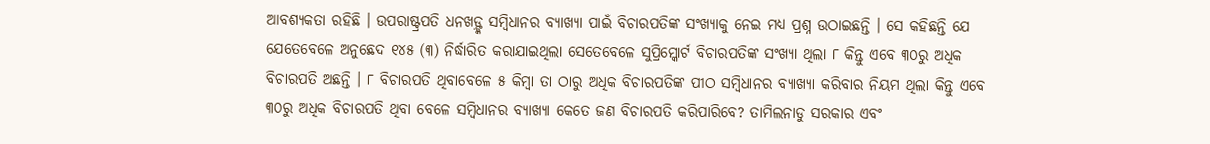ଆବଶ୍ୟକତା ରହିଛି । ଉପରାଷ୍ଟ୍ରପତି ଧନଖଡ଼୍ଙ୍କ ସମ୍ବିଧାନର ବ୍ୟାଖ୍ୟା ପାଇଁ ବିଚାରପତିଙ୍କ ସଂଖ୍ୟାକୁ ନେଇ ମଧ୍ୟ ପ୍ରଶ୍ନ ଉଠାଇଛନ୍ତି । ସେ କହିଛନ୍ତି ଯେ ଯେତେବେଳେ ଅନୁଛେଦ ୧୪୫ (୩) ନିର୍ଦ୍ଧାରିତ କରାଯାଇଥିଲା ସେତେବେଳେ ସୁପ୍ରିମ୍କୋର୍ଟ ବିଚାରପତିଙ୍କ ସଂଖ୍ୟା ଥିଲା ୮ କିନ୍ତୁ ଏବେ ୩୦ରୁ ଅଧିକ ବିଚାରପତି ଅଛନ୍ତି । ୮ ବିଚାରପତି ଥିବାବେଳେ ୫ କିମ୍ବା ତା ଠାରୁ ଅଧିକ ବିଚାରପତିଙ୍କ ପୀଠ ସମ୍ବିଧାନର ବ୍ୟାଖ୍ୟା କରିବାର ନିୟମ ଥିଲା କିନ୍ତୁ ଏବେ ୩୦ରୁ ଅଧିକ ବିଚାରପତି ଥିବା ବେଳେ ସମ୍ବିଧାନର ବ୍ୟାଖ୍ୟା କେତେ ଜଣ ବିଚାରପତି କରିପାରିବେ? ତାମିଲନାଡୁ ସରକାର ଏବଂ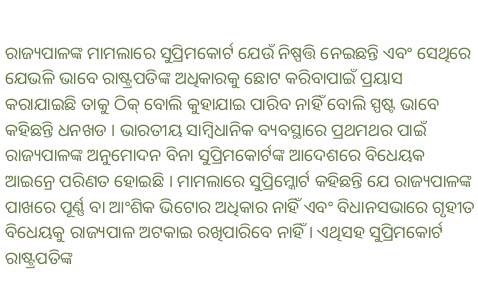ରାଜ୍ୟପାଳଙ୍କ ମାମଲାରେ ସୁପ୍ରିମକୋର୍ଟ ଯେଉଁ ନିଷ୍ପତ୍ତି ନେଇଛନ୍ତି ଏବଂ ସେଥିରେ ଯେଭଳି ଭାବେ ରାଷ୍ଟ୍ରପତିଙ୍କ ଅଧିକାରକୁ ଛୋଟ କରିବାପାଇଁ ପ୍ରୟାସ କରାଯାଇଛି ତାକୁ ଠିକ୍ ବୋଲି କୁହାଯାଇ ପାରିବ ନାହିଁ ବୋଲି ସ୍ପଷ୍ଟ ଭାବେ କହିଛନ୍ତି ଧନଖଡ । ଭାରତୀୟ ସାମ୍ବିଧାନିକ ବ୍ୟବସ୍ଥାରେ ପ୍ରଥମଥର ପାଇଁ ରାଜ୍ୟପାଳଙ୍କ ଅନୁମୋଦନ ବିନା ସୁପ୍ରିମକୋର୍ଟଙ୍କ ଆଦେଶରେ ବିଧେୟକ ଆଇନ୍ରେ ପରିଣତ ହୋଇଛି । ମାମଲାରେ ସୁପ୍ରିମ୍କୋର୍ଟ କହିଛନ୍ତି ଯେ ରାଜ୍ୟପାଳଙ୍କ ପାଖରେ ପୂର୍ଣ୍ଣ ବା ଆଂଶିକ ଭିଟୋର ଅଧିକାର ନାହିଁ ଏବଂ ବିଧାନସଭାରେ ଗୃହୀତ ବିଧେୟକୁ ରାଜ୍ୟପାଳ ଅଟକାଇ ରଖିପାରିବେ ନାହିଁ । ଏଥିସହ ସୁପ୍ରିମକୋର୍ଟ ରାଷ୍ଟ୍ରପତିଙ୍କ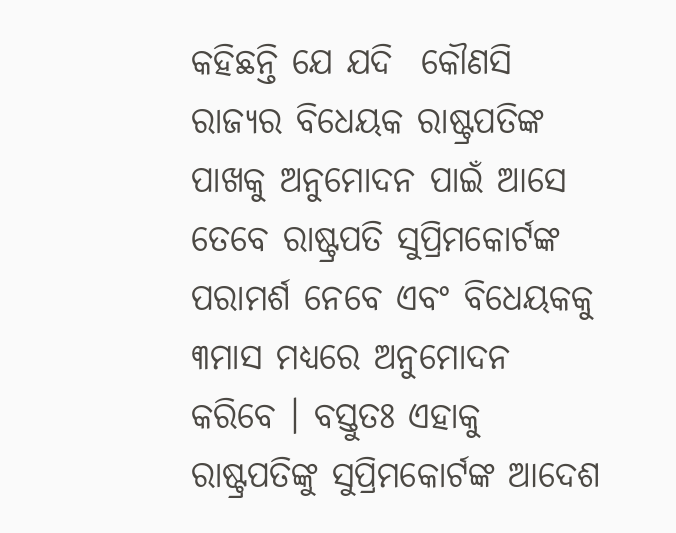କହିଛନ୍ତି ଯେ ଯଦି  କୌଣସି ରାଜ୍ୟର ବିଧେୟକ ରାଷ୍ଟ୍ରପତିଙ୍କ ପାଖକୁ ଅନୁମୋଦନ ପାଇଁ ଆସେ ତେବେ ରାଷ୍ଟ୍ରପତି ସୁପ୍ରିମକୋର୍ଟଙ୍କ ପରାମର୍ଶ ନେବେ ଏବଂ ବିଧେୟକକୁ ୩ମାସ ମଧ୍ୟରେ ଅନୁମୋଦନ କରିବେ । ବସ୍ତୁତଃ ଏହାକୁ ରାଷ୍ଟ୍ରପତିଙ୍କୁ ସୁପ୍ରିମକୋର୍ଟଙ୍କ ଆଦେଶ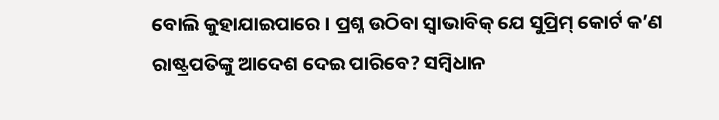ବୋଲି କୁହାଯାଇପାରେ । ପ୍ରଶ୍ନ ଉଠିବା ସ୍ୱାଭାବିକ୍ ଯେ ସୁପ୍ରିମ୍ କୋର୍ଟ କ’ଣ ରାଷ୍ଟ୍ରପତିଙ୍କୁ ଆଦେଶ ଦେଇ ପାରିବେ? ସମ୍ବିଧାନ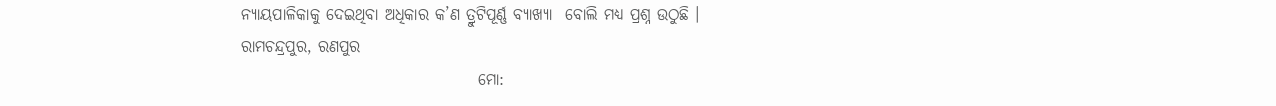ନ୍ୟାୟପାଳିକାକୁ ଦେଇଥିବା ଅଧିକାର କ’ଣ ତ୍ରୁଟିପୂର୍ଣ୍ଣ ବ୍ୟାଖ୍ୟା  ବୋଲି ମଧ୍ୟ ପ୍ରଶ୍ନ ଉଠୁଛି ।
ରାମଚନ୍ଦ୍ରପୁର, ରଣପୁର
                                     ମୋ: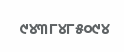୯୪୩୮୪୮୫୦୯୪